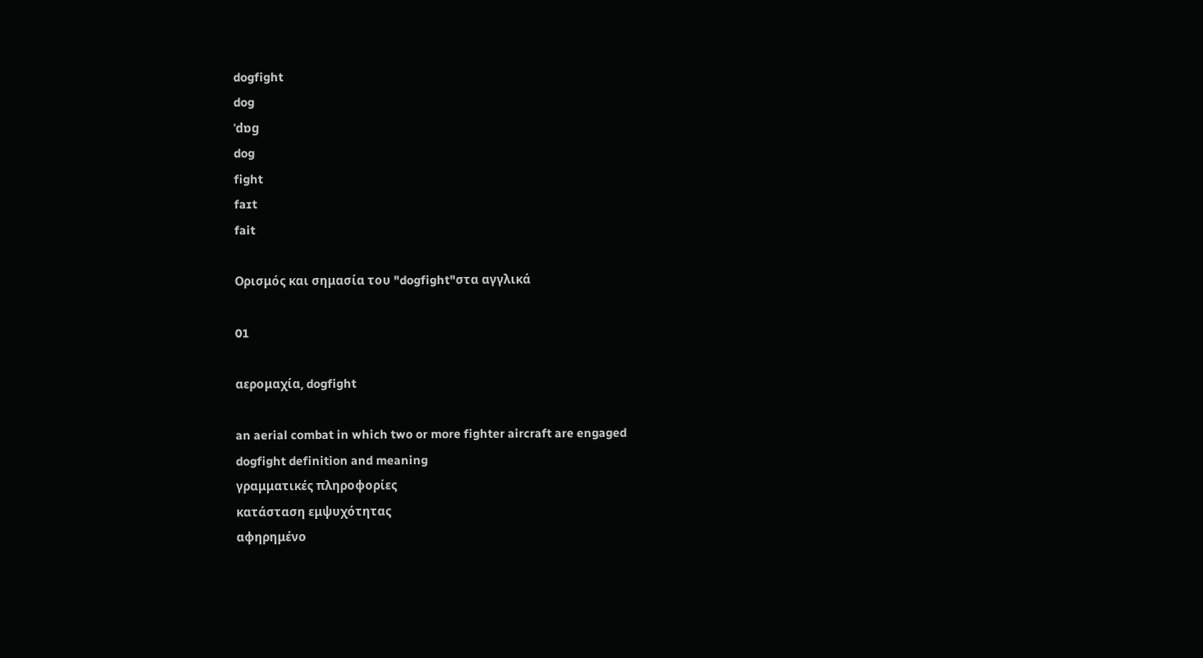dogfight
dog
ˈdɒg
dog
fight
faɪt
fait

Ορισμός και σημασία του "dogfight"στα αγγλικά

01

αερομαχία, dogfight

an aerial combat in which two or more fighter aircraft are engaged
dogfight definition and meaning
γραμματικές πληροφορίες
κατάσταση εμψυχότητας
αφηρημένο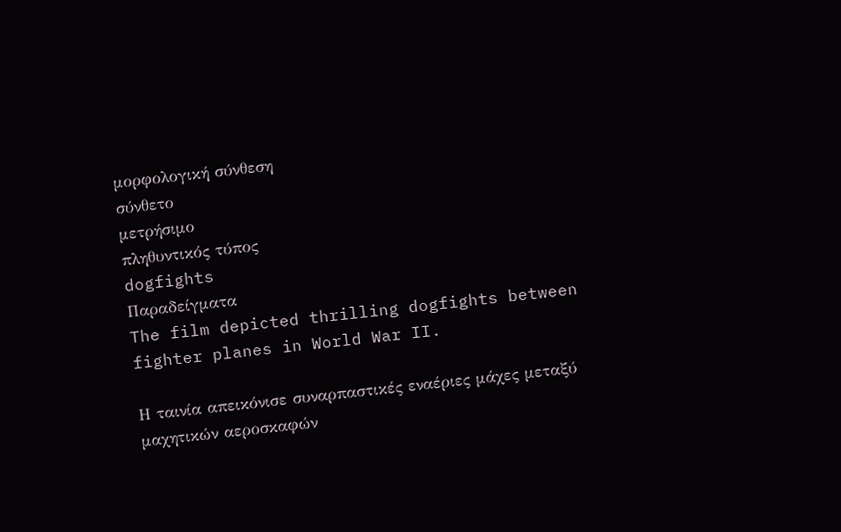μορφολογική σύνθεση
σύνθετο
μετρήσιμο
πληθυντικός τύπος
dogfights
Παραδείγματα
The film depicted thrilling dogfights between fighter planes in World War II.

Η ταινία απεικόνισε συναρπαστικές εναέριες μάχες μεταξύ μαχητικών αεροσκαφών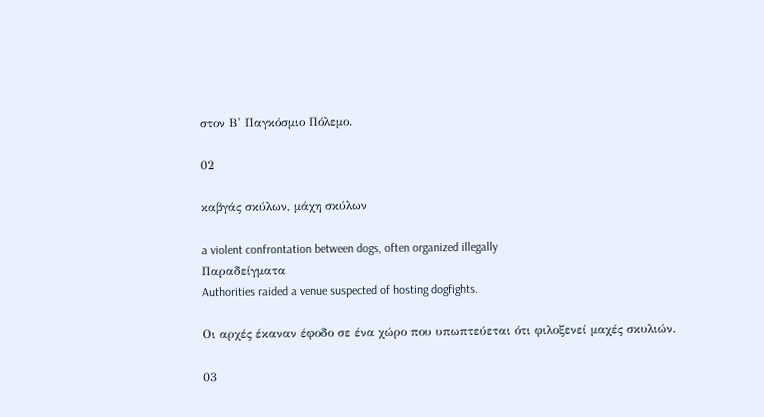στον Β' Παγκόσμιο Πόλεμο.

02

καβγάς σκύλων, μάχη σκύλων

a violent confrontation between dogs, often organized illegally
Παραδείγματα
Authorities raided a venue suspected of hosting dogfights.

Οι αρχές έκαναν έφοδο σε ένα χώρο που υπωπτεύεται ότι φιλοξενεί μαχές σκυλιών.

03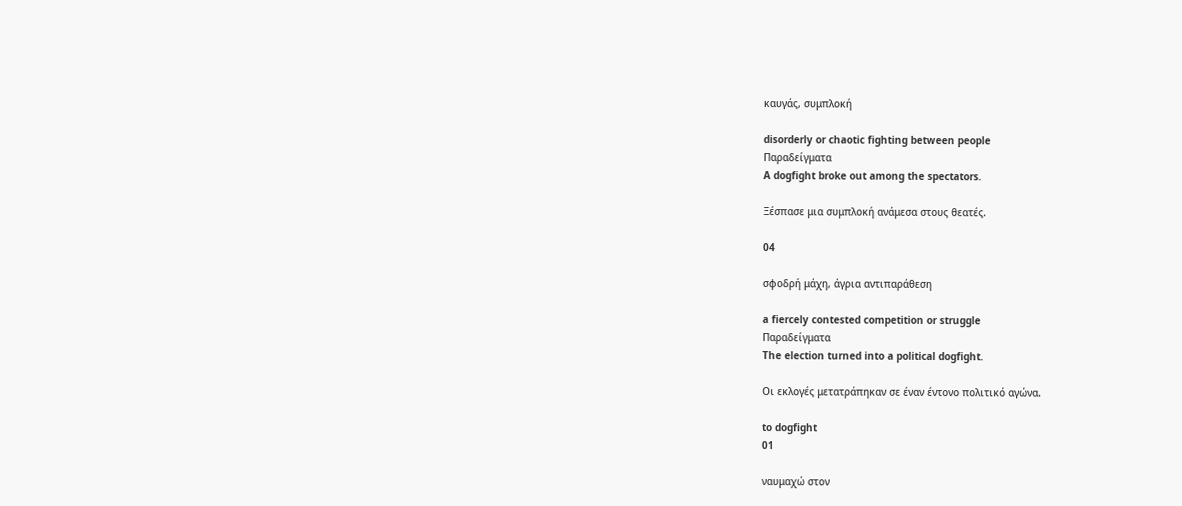καυγάς, συμπλοκή

disorderly or chaotic fighting between people
Παραδείγματα
A dogfight broke out among the spectators.

Ξέσπασε μια συμπλοκή ανάμεσα στους θεατές.

04

σφοδρή μάχη, άγρια αντιπαράθεση

a fiercely contested competition or struggle
Παραδείγματα
The election turned into a political dogfight.

Οι εκλογές μετατράπηκαν σε έναν έντονο πολιτικό αγώνα.

to dogfight
01

ναυμαχώ στον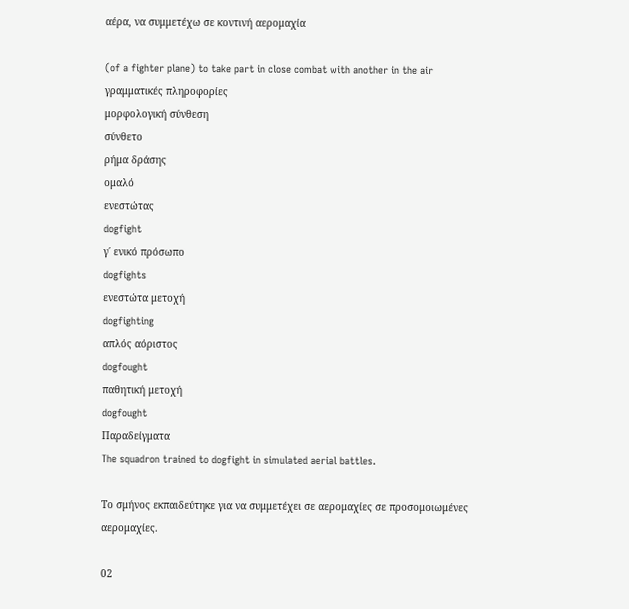αέρα, να συμμετέχω σε κοντινή αερομαχία

(of a fighter plane) to take part in close combat with another in the air
γραμματικές πληροφορίες
μορφολογική σύνθεση
σύνθετο
ρήμα δράσης
ομαλό
ενεστώτας
dogfight
γ΄ ενικό πρόσωπο
dogfights
ενεστώτα μετοχή
dogfighting
απλός αόριστος
dogfought
παθητική μετοχή
dogfought
Παραδείγματα
The squadron trained to dogfight in simulated aerial battles.

Το σμήνος εκπαιδεύτηκε για να συμμετέχει σε αερομαχίες σε προσομοιωμένες αερομαχίες.

02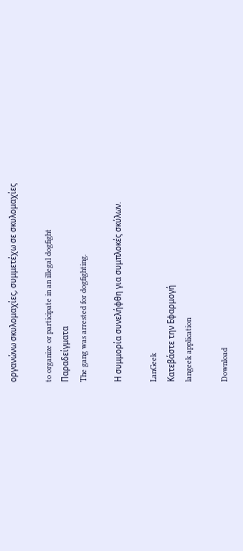οργανώνω σκυλομαχίες, συμμετέχω σε σκυλομαχίες

to organize or participate in an illegal dogfight
Παραδείγματα
The gang was arrested for dogfighting.

Η συμμορία συνελήφθη για συμπλοκές σκύλων.

LanGeek
Κατεβάστε την Εφαρμογή
langeek application

Download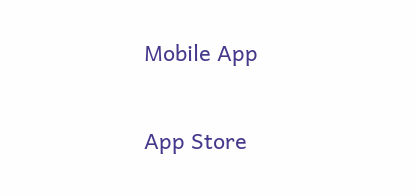Mobile App

App Store